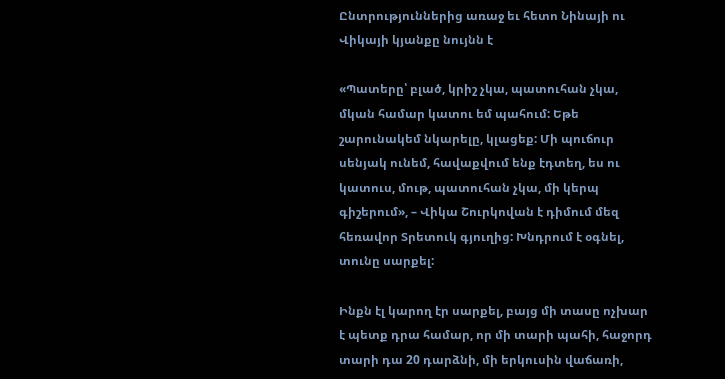Ընտրություններից առաջ եւ հետո Նինայի ու Վիկայի կյանքը նույնն է

«Պատերը՝ բլած, կրիշ չկա, պատուհան չկա, մկան համար կատու եմ պահում: Եթե շարունակեմ նկարելը, կլացեք: Մի պուճուր սենյակ ունեմ, հավաքվում ենք էդտեղ, ես ու կատուս, մութ, պատուհան չկա, մի կերպ գիշերում», – Վիկա Շուրկովան է դիմում մեզ հեռավոր Տրետուկ գյուղից: Խնդրում է օգնել, տունը սարքել:

Ինքն էլ կարող էր սարքել, բայց մի տասը ոչխար է պետք դրա համար, որ մի տարի պահի, հաջորդ տարի դա 20 դարձնի, մի երկուսին վաճառի,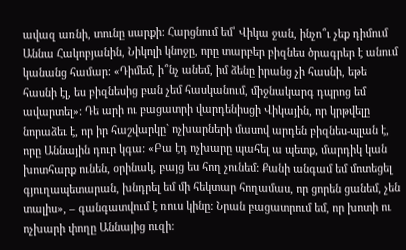ավազ առնի, տունը սարքի: Հարցնում եմ՝ Վիկա ջան, ինչո՞ւ չեք դիմում Աննա Հակոբյանին, Նիկոլի կնոջը, որը տարբեր բիզնես ծրագրեր է անում կանանց համար: «Դիմեմ, ի՞նչ անեմ, իմ ձենը իրանց չի հասնի, եթե հասնի էլ, ես բիզնեսից բան չեմ հասկանում, միջնակարգ դպրոց եմ ավարտել»: Դե արի ու բացատրի վարդենիսցի Վիկային, որ կրթվելը նորաձեւ է, որ իր հաշվարկը` ոչխարների մասով արդեն բիզնես-պլան է, որը Աննային դուր կգա: «Բա էդ ոչխարը պահել ա պետք, մարդիկ կան խոտհարք ունեն, օրինակ, բայց ես հող չունեմ: Քանի անգամ եմ մոտեցել գյուղապետարան, խնդրել եմ մի հեկտար հողամաս, որ ցորեն ցանեմ, չեն տալիս», – գանգատվում է ռուս կինը: Նրան բացատրում եմ, որ խոտի ու ոչխարի փողը Աննայից ուզի: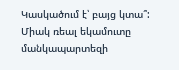Կասկածում է՝ բայց կտա՞: Միակ ռեալ եկամուտը մանկապարտեզի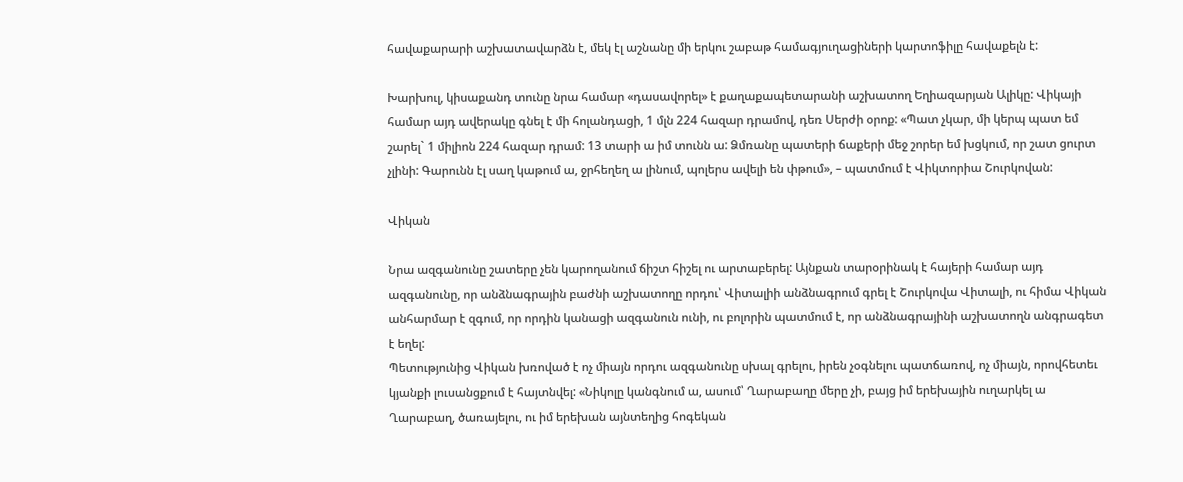հավաքարարի աշխատավարձն է, մեկ էլ աշնանը մի երկու շաբաթ համագյուղացիների կարտոֆիլը հավաքելն է:

Խարխուլ, կիսաքանդ տունը նրա համար «դասավորել» է քաղաքապետարանի աշխատող Եղիազարյան Ալիկը: Վիկայի համար այդ ավերակը գնել է մի հոլանդացի, 1 մլն 224 հազար դրամով, դեռ Սերժի օրոք: «Պատ չկար, մի կերպ պատ եմ շարել` 1 միլիոն 224 հազար դրամ: 13 տարի ա իմ տունն ա: Ձմռանը պատերի ճաքերի մեջ շորեր եմ խցկում, որ շատ ցուրտ չլինի: Գարունն էլ սաղ կաթում ա, ջրհեղեղ ա լինում, պոլերս ավելի են փթում», – պատմում է Վիկտորիա Շուրկովան:

Վիկան

Նրա ազգանունը շատերը չեն կարողանում ճիշտ հիշել ու արտաբերել: Այնքան տարօրինակ է հայերի համար այդ ազգանունը, որ անձնագրային բաժնի աշխատողը որդու՝ Վիտալիի անձնագրում գրել է Շուրկովա Վիտալի, ու հիմա Վիկան անհարմար է զգում, որ որդին կանացի ազգանուն ունի, ու բոլորին պատմում է, որ անձնագրայինի աշխատողն անգրագետ է եղել:
Պետությունից Վիկան խռոված է ոչ միայն որդու ազգանունը սխալ գրելու, իրեն չօգնելու պատճառով, ոչ միայն, որովհետեւ կյանքի լուսանցքում է հայտնվել: «Նիկոլը կանգնում ա, ասում՝ Ղարաբաղը մերը չի, բայց իմ երեխային ուղարկել ա Ղարաբաղ, ծառայելու, ու իմ երեխան այնտեղից հոգեկան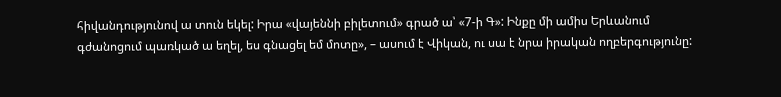հիվանդությունով ա տուն եկել: Իրա «վայեննի բիլետում» գրած ա՝ «7-ի Գ»: Ինքը մի ամիս Երևանում գժանոցում պառկած ա եղել, ես գնացել եմ մոտը», – ասում է Վիկան, ու սա է նրա իրական ողբերգությունը: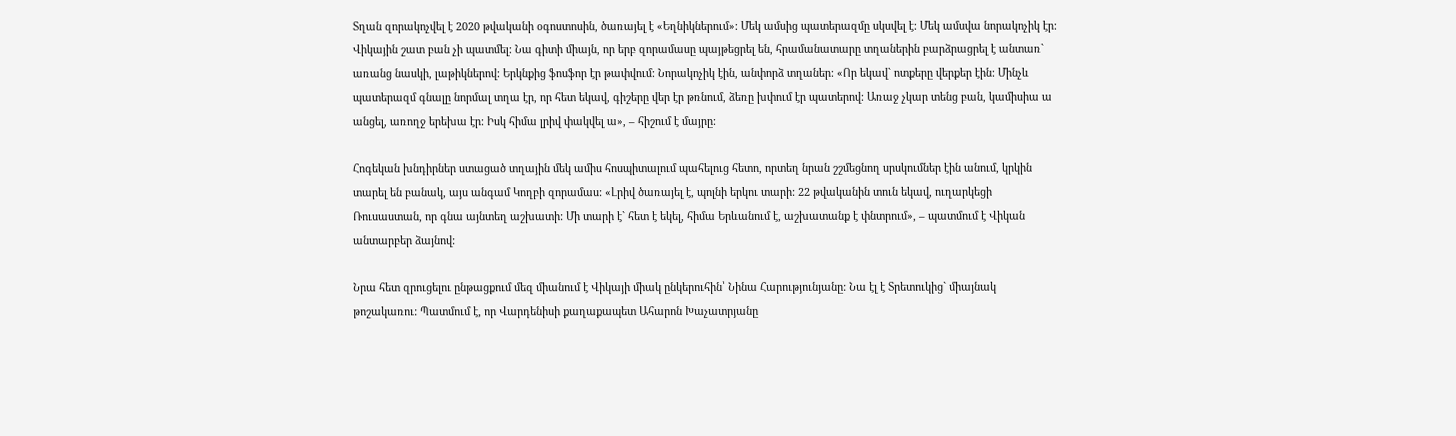Տղան զորակոչվել է 2020 թվականի օգոստոսին, ծառայել է «Եղնիկներում»: Մեկ ամսից պատերազմը սկսվել է: Մեկ ամսվա նորակոչիկ էր: Վիկային շատ բան չի պատմել: Նա գիտի միայն, որ երբ զորամասը պայթեցրել են, հրամանատարը տղաներին բարձրացրել է անտառ` առանց նասկի, լաթիկներով: Երկնքից ֆոսֆոր էր թափվում: Նորակոչիկ էին, անփորձ տղաներ: «Որ եկավ` ոտքերը վերքեր էին: Մինչև պատերազմ գնալը նորմալ տղա էր, որ հետ եկավ, գիշերը վեր էր թռնում, ձեռը խփում էր պատերով: Առաջ չկար տենց բան, կամիսիա ա անցել, առողջ երեխա էր: Իսկ հիմա լրիվ փակվել ա», – հիշում է մայրը:

Հոգեկան խնդիրներ ստացած տղային մեկ ամիս հոսպիտալում պահելուց հետո, որտեղ նրան շշմեցնող սրսկումներ էին անում, կրկին տարել են բանակ, այս անգամ Կողբի զորամաս: «Լրիվ ծառայել է, պոլնի երկու տարի: 22 թվականին տուն եկավ, ուղարկեցի Ռուսաստան, որ գնա այնտեղ աշխատի: Մի տարի է` հետ է եկել, հիմա Երևանում է, աշխատանք է փնտրում», – պատմում է Վիկան անտարբեր ձայնով:

Նրա հետ զրուցելու ընթացքում մեզ միանում է Վիկայի միակ ընկերուհին՝ Նինա Հարությունյանը: Նա էլ է Տրետուկից` միայնակ թոշակառու: Պատմում է, որ Վարդենիսի քաղաքապետ Ահարոն Խաչատրյանը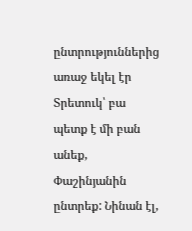ընտրություններից առաջ եկել էր Տրետուկ՝ բա պետք է մի բան անեք, Փաշինյանին ընտրեք: Նինան էլ,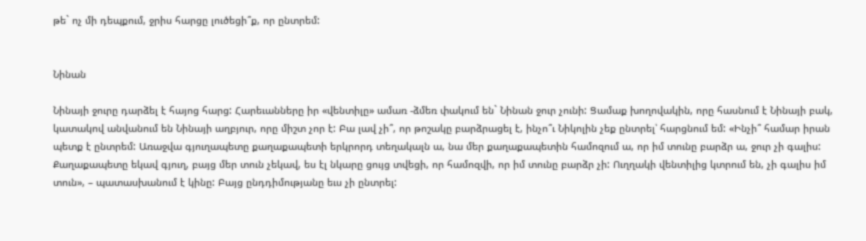թե` ոչ մի դեպքում, ջրիս հարցը լուծեցի՞ք, որ ընտրեմ:


Նինան

Նինայի ջուրը դարձել է հայոց հարց: Հարեւանները իր «վենտիլը» ամառ -ձմեռ փակում են` Նինան ջուր չունի: Ցամաք խողովակին, որը հասնում է Նինայի բակ, կատակով անվանում են Նինայի աղբյուր, որը միշտ չոր է: Բա լավ չի՞, որ թոշակը բարձրացել է, ինչո՞ւ Նիկոլին չեք ընտրել՝ հարցնում եմ: «Ինչի՞ համար իրան պետք է ընտրեմ: Առաջվա գյուղապետը քաղաքապետի երկրորդ տեղակալն ա, նա մեր քաղաքապետին համոզում ա, որ իմ տունը բարձր ա, ջուր չի գալիս: Քաղաքապետը եկավ գյուղ, բայց մեր տուն չեկավ, ես էլ նկարը ցույց տվեցի, որ համոզվի, որ իմ տունը բարձր չի: Ուղղակի վենտիլից կտրում են, չի գալիս իմ տուն», – պատասխանում է կինը: Բայց ընդդիմությանը եւս չի ընտրել: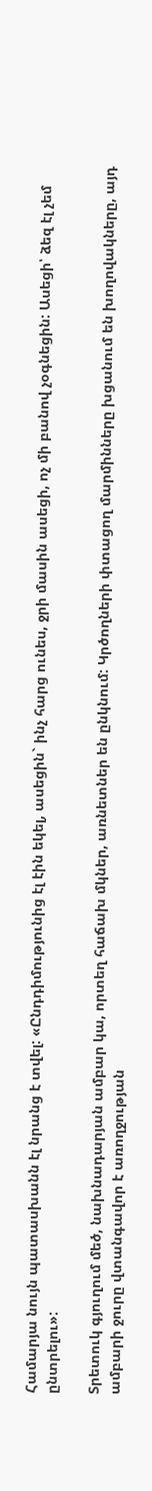Համարյա նույն պատասխանն էլ նրանց է տվել: «Ընդդիմությունից էլ էին եկել, ասեցին` ինչ հարց ունես, ջրի մասին ասեցի, ոչ մի բանով չօգնեցին: Ասեցի՝ ձեզ էլ չեմ ընտրելու»:

Տրետուկ գյուղում մեծ, նախնադարյան ամբար կա, որտեղ հաճախ մկներ, առնետներ են ընկնում: Կրծողների փտացող մարմինները խցանում են խողովակները, այդ ամբարի ջուրը վտանգավոր է առողջության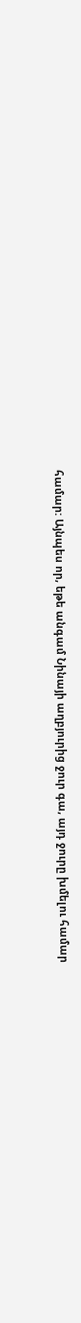համար: Այնպես որ, եթե անգամ Նինայի աղբյուրից ջուր գա, այդ ջուրը խմելու համար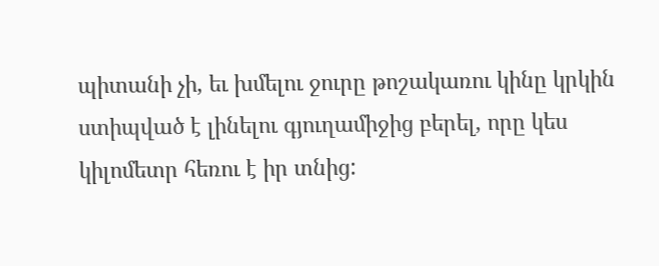պիտանի չի, եւ խմելու ջուրը թոշակառու կինը կրկին ստիպված է լինելու գյուղամիջից բերել, որը կես կիլոմետր հեռու է իր տնից: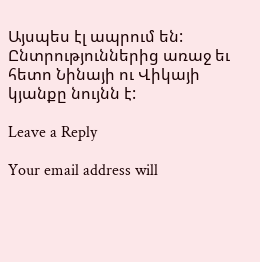Այսպես էլ ապրում են: Ընտրություններից առաջ եւ հետո Նինայի ու Վիկայի կյանքը նույնն է:

Leave a Reply

Your email address will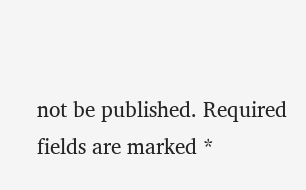not be published. Required fields are marked *